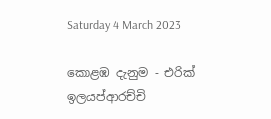Saturday 4 March 2023

කොළඹ දැනුම - එරික් ඉලයප්ආරච්චි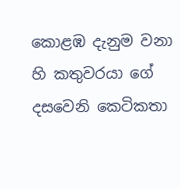කොළඹ දැනුම වනා හි කතුවරයා ගේ දසවෙනි කෙටිකතා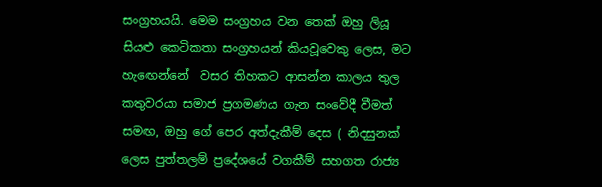සංග්‍රහයයි. මෙම සංග්‍රහය වන තෙක් ඔහු ලියූ සියළු කෙටිකතා සංග්‍රහයන් කියවූවෙකු ලෙස, මට හැඟෙන්නේ  වසර තිහකට ආසන්න කාලය තුල කතුවරයා සමාජ ප්‍රගමණය ගැන සංවේදී වීමත් සමඟ, ඔහු ගේ පෙර අත්දැකීම් දෙස ( නිදසුනක් ලෙස පුත්තලම් ප්‍රදේශයේ වගකීම් සහගත රාජ්‍ය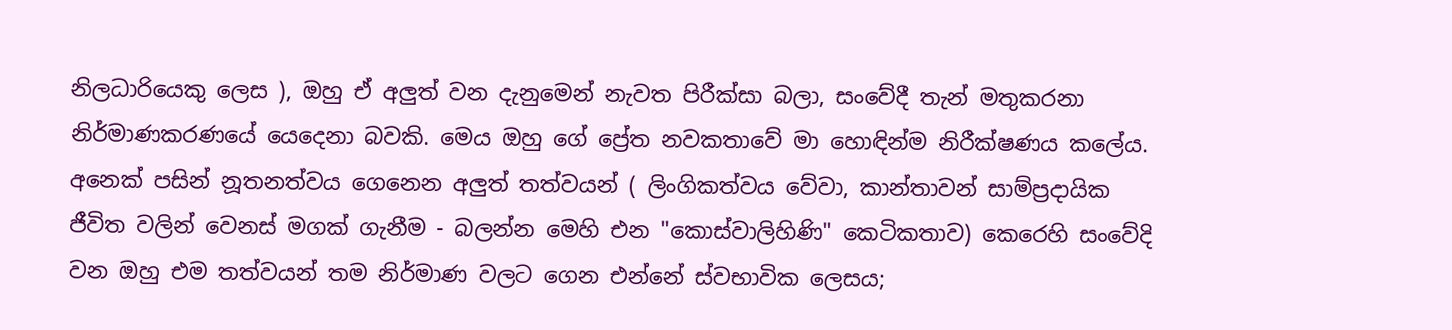නිලධාරියෙකු ලෙස ), ඔහු ඒ අලුත් වන දැනුමෙන් නැවත පිරීක්සා බලා, සංවේදී තැන් මතුකරනා නිර්මාණකරණයේ යෙදෙනා බවකි. මෙය ඔහු ගේ ප්‍රේත නවකතාවේ මා හොඳින්ම නිරීක්ෂණය කලේය.  අනෙක් පසින් නූතනත්වය ගෙනෙන අලුත් තත්වයන් ( ලිංගිකත්වය වේවා, කාන්තාවන් සාම්ප්‍රදායික ජීවිත වලින් වෙනස් මගක් ගැනීම - බලන්න මෙහි එන "කොස්වාලිහිණි" කෙටිකතාව) කෙරෙහි සංවේදි වන ඔහු එම තත්වයන් තම නිර්මාණ වලට ගෙන එන්නේ ස්වභාවික ලෙසය;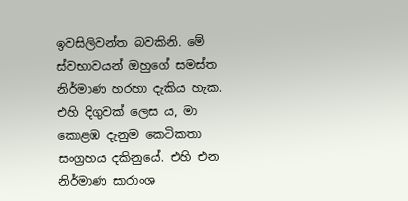ඉවසිලිවන්ත බවකිනි. මේ ස්වභාවයන් ඔහුගේ සමස්ත නිර්මාණ හරහා දැකිය හැක. එහි දිගුවක් ලෙස ය, මා කොළඹ දැනුම කෙටිකතා සංග්‍රහය දකිනුයේ. එහි එන නිර්මාණ සාරාංශ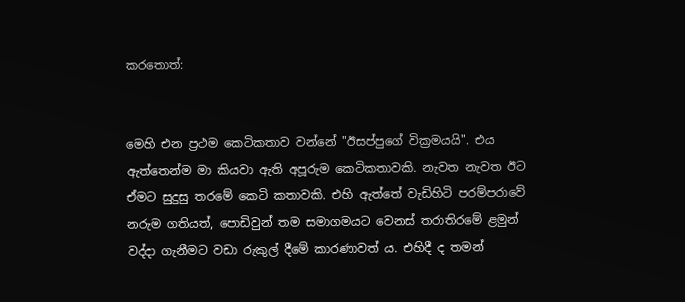කරතොත්:


මෙහි එන ප්‍රථම කෙටිකතාව වන්නේ "ඊසප්පුගේ වික්‍රමයයි". එය ඇත්තෙන්ම මා කියවා ඇති අපූරුම කෙටිකතාවකි. නැවත නැවත ඊට ඒමට සුදුසු තරමේ කෙටි කතාවකි. එහි ඇත්තේ වැඩිහිටි පරම්පරාවේ නරුම ගතියත්, පොඩිවුන් තම සමාගමයට වෙනස් තරාතිරමේ ළමුන් වද්දා ගැනීමට වඩා රුකුල් දීමේ කාරණාවත් ය. එහිදී ද තමන්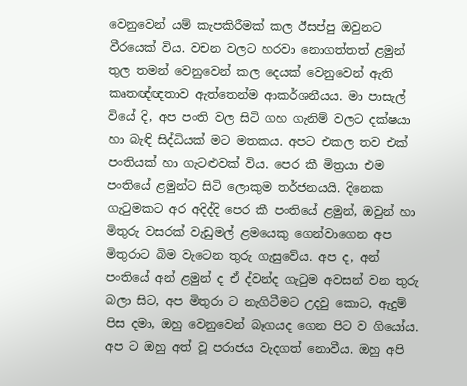වෙනුවෙන් යම් කැපකිරීමක් කල ඊසප්පු ඔවුනට වීරයෙක් විය. වචන වලට හරවා නොගත්තත් ළමුන් තුල තමන් වෙනුවෙන් කල දෙයක් වෙනුවෙන් ඇති කෘතඥ්ඥතාව ඇත්තෙන්ම ආකර්ශනීයය. මා පාසැල් වියේ දි, අප පංති වල සිටි ගහ ගැනිම් වලට දක්ෂයා හා බැඳි සිද්ධියක් මට මතකය. අපට එකල තව එක් පංතියක් හා ගැටළුවක් විය. පෙර කී මිත්‍රයා එම පංතියේ ළමුන්ට සිටි ලොකුම තර්ජනයයි. දිනෙක ගැටුමකට අර අදිද්දි පෙර කී පංතියේ ළමුන්, ඔවුන් හා මිතුරු වසරක් වැඩුමල් ළමයෙකු ගෙන්වාගෙන අප මිතුරාට බිම වැටෙන තුරු ගැසුවේය. අප ද, අන් පංතියේ අන් ළමුන් ද ඒ ද්වන්ද ගැටුම අවසන් වන තුරු බලා සිට, අප මිතුරා ට නැගිටීමට උදවු කොට, ඇදුම් පිස දමා, ඔහු වෙනුවෙන් බෑගයද ගෙන පිට ව ගියෝය. අප ට ඔහු අත් වූ පරාජය වැදගත් නොවීය. ඔහු අපි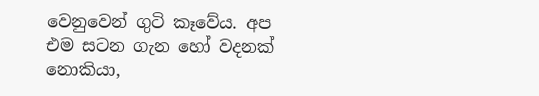වෙනුවෙන් ගුටි කෑවේය. අප එම සටන ගැන හෝ වදනක් නොකියා,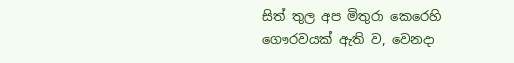සිත් තුල අප මිතුරා කෙරෙහි ගෞරවයක් ඇති ව, වෙනදා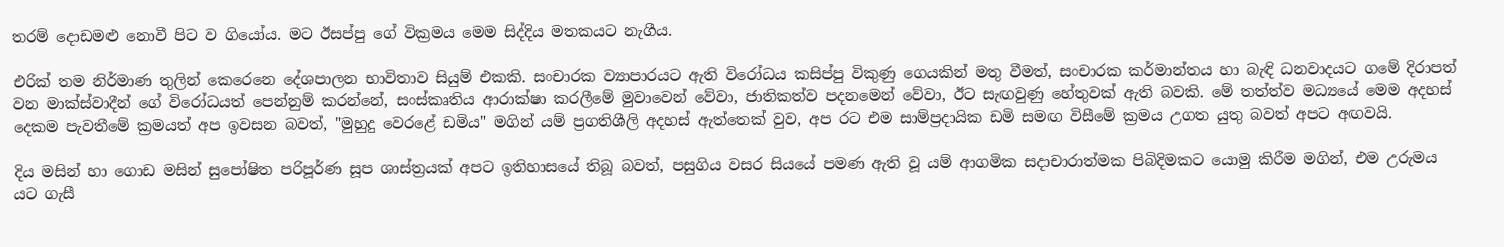තරම් දොඩමළු නොවී පිට ව ගියෝය. මට ඊසප්පු ගේ වික්‍රමය මෙම සිද්දිය මතකයට නැගීය.

එරික් තම නිර්මාණ තුලින් කෙරෙනෙ දේශපාලන භාවිතාව සියුම් එකකි. සංචාරක ව්‍යාපාරයට ඇති විරෝධය කසිප්පු විකුණු ගෙයකින් මතු වීමත්, සංචාරක කර්මාන්තය හා බැඳි ධනවාදයට ගමේ දිරාපත් වන මාක්ස්වාදීන් ගේ විරෝධයත් පෙන්නුම් කරන්නේ, සංස්කෘතිය ආරාක්ෂා කරලීමේ මුවාවෙන් වේවා, ජාතිකත්ව පදනමෙන් වේවා, ඊට සැඟවුණු හේතුවක් ඇති බවකි. මේ තත්ත්ව මධ්‍යයේ මෙම අදහස් දෙකම පැවතීමේ ක්‍රමයත් අප ඉවසන බවත්, "මුහුදු වෙරළේ ඩමිය" මගින් යම් ප්‍රගතිශීලි අදහස් ඇත්තෙක් වුව, අප රට එම සාම්ප්‍රදායික ඩමි සමඟ විසීමේ ක්‍රමය උගත යුතු බවත් අපට අඟවයි.

දිය මසින් හා ගොඩ මසින් සුපෝෂිත පරිපූර්ණ සූප ශාස්ත්‍රයක් අපට ඉතිහාසයේ තිබූ බවත්, පසුගිය වසර සියයේ පමණ ඇති වූ යම් ආගමික සදාචාරාත්මක පිබිදිමකට යොමු කිරීම මගින්, එම උරුමය යට ගැසී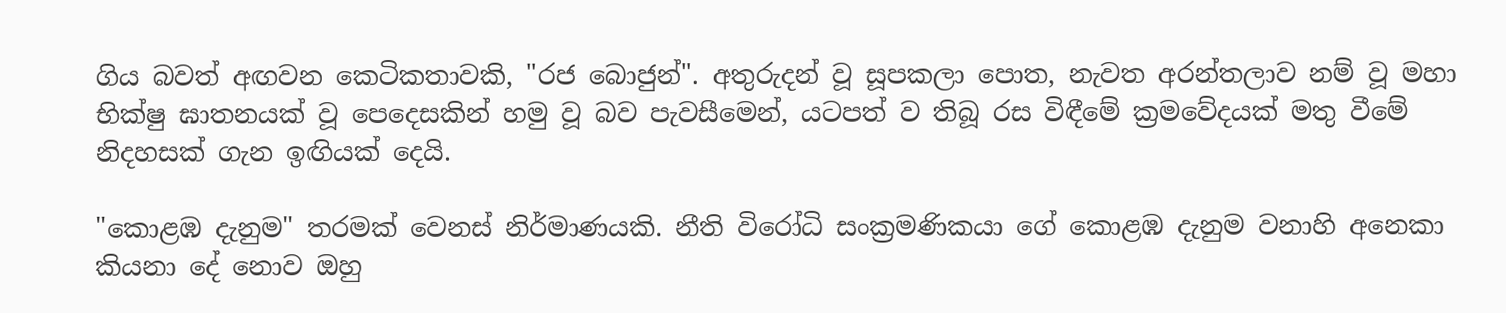ගිය බවත් අඟවන කෙටිකතාවකි, "රජ බොජුන්". අතුරුදන් වූ සූපකලා පොත, නැවත අරන්තලාව නම් වූ මහා භික්ෂු ඝාතනයක් වූ පෙදෙසකින් හමු වූ බව පැවසීමෙන්, යටපත් ව තිබූ රස විඳීමේ ක්‍රමවේදයක් මතු වීමේ නිදහසක් ගැන ඉඟියක් දෙයි.

"කොළඹ දැනුම" තරමක් වෙනස් නිර්මාණයකි. නීති විරෝධි සංක්‍රමණිකයා ගේ කොළඹ දැනුම වනාහි අනෙකා කියනා දේ නොව ඔහු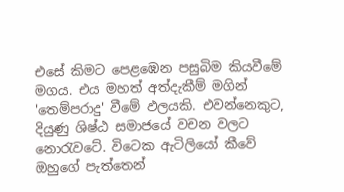එසේ කිමට පෙළඹෙන පසුබිම කියවීමේ මගය. එය මහත් අත්දැකීම් මගින් 'තෙම්පරාදු' වීමේ ඵලයකි. එවන්නෙකුට, දියුණු ශිෂ්ඨ සමාජයේ වචන වලට නොරැවටේ. විටෙක ඇටිලියෝ කීවේ ඔහුගේ පැත්තෙන්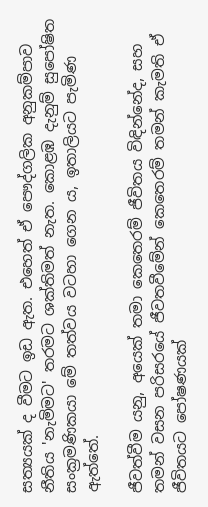සත්‍යයක් ද වීමට ඉඩ ඇත. එහෙත් ඒ පෞද්ගලික අනුකම්පාව නීතිය 'නැමිමට' තරමට ශක්තිමත් නැත. කොළඹ දැනුම් සුපෝෂිත සංක්‍රමණිකයා මේ තත්වය වටහා ගෙන ය, ඉතාලියට පැමිණ ඇත්තේ.

ජීවත්වීම යනු, අයෙක් තමා කෙතෙරම් ජීවිතය විඳින්නේද, සහ තමන් වසන පරිසරයේ ජීවතවීමේන් කෙතෙරම් තමන් කැමති ඒ ජීවිතයට පෝෂණයක්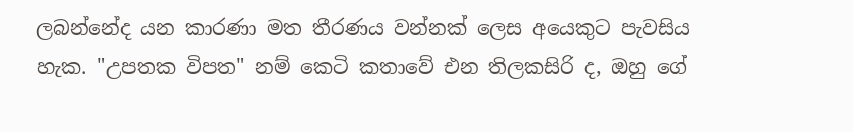ලබන්නේද යන කාරණා මත තීරණය වන්නක් ලෙස අයෙකුට පැවසිය හැක. "උපතක විපත" නම් කෙටි කතාවේ එන තිලකසිරි ද, ඔහු ගේ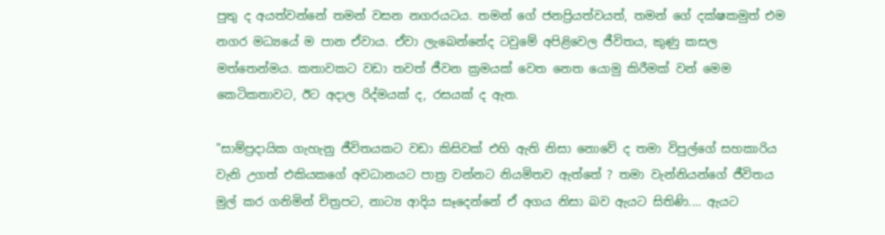පුතු ද අයත්වන්නේ තමන් වසන නගරයටය. තමන් ගේ ජනප්‍රියත්වයත්, තමන් ගේ දක්ෂකමුත් එම නගර මධ්‍යයේ ම පාන ඒවාය. ඒවා ලැබෙන්නේද ටවුමේ අපිළිවෙල ජීවිතය, කුණු කසල මත්තෙන්මය. කතාවකට වඩා තවත් ජීවන ක්‍රමයක් වෙත නෙත යොමු කිරීමක් වන් මෙම කෙටිකතාවට, ඊට අදාල රිද්මයක් ද, රසයක් ද ඇත.

"සාම්ප්‍රදායික ගැහැනු ජීවිතයකට වඩා කිසිවක් එහි ඇති නිසා නොවේ ද තමා විපුල්ගේ සහකාරිය වැනි උගත් එකියකගේ අවධානයට පාත්‍ර වන්නට නියමිතව ඇත්තේ ? තමා වැන්නියන්ගේ ජීවිතය මුල් කර ගනිමින් චිත්‍රපට, නාට්‍ය ආදිය සෑදෙන්නේ ඒ අගය නිසා බව ඇයට සිතිණි.... ඇයට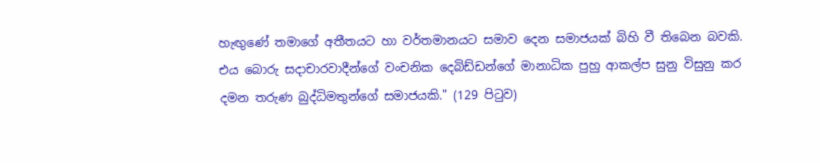හැඟුණේ තමාගේ අතීතයට හා වර්තමානයට සමාව දෙන සමාජයක් බිහි වී තිබෙන බවකි. එය බොරු සදාචාරවාදීන්ගේ වංචනික දෙබිඩ්ඩන්ගේ මානාධික පුහු ආකල්ප සුනු විසුනු කර දමන තරුණ බුද්ධිමතුන්ගේ සමාජයකි." (129 පිටුව)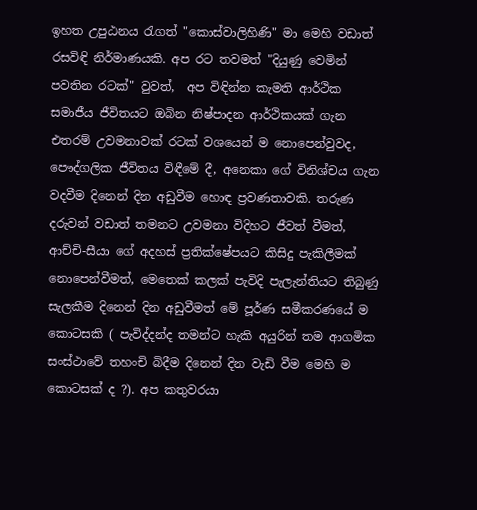ඉහත උපුඨනය රැගත් "කොස්වාලිහිණි" මා මෙහි වඩාත් රසවිඳි නිර්මාණයකි. අප රට තවමත් "දියුණු වෙමින් පවතින රටක්" වුවත්,  අප විඳින්න කැමති ආර්ථික සමාජීය ජීවිතයට ඔබින නිෂ්පාදන ආර්ථිකයක් ගැන එතරම් උවමනාවක් රටක් වශයෙන් ම නොපෙන්වුවද, පෞද්ගලික ජීවිතය විඳීමේ දී, අනෙකා ගේ විනිශ්චය ගැන වදවීම දිනෙන් දින අඩුවීම හොඳ ප්‍රවණතාවකි. තරුණ දරුවන් වඩාත් තමනට උවමනා විදිහට ජීවත් වීමත්, ආච්චි-සීයා ගේ අදහස් ප්‍රතික්ෂේපයට කිසිදු පැකිලීමක් නොපෙන්වීමත්, මෙතෙක් කලක් පැවිදි පැලැන්තියට තිබුණු සැලකීම දිනෙන් දින අඩුවීමත් මේ පූර්ණ සමීකරණයේ ම කොටසකි ( පැවිද්දන්ද තමන්ට හැකි අයුරින් තම ආගමික සංස්ථාවේ තහංචි බිදීම දිනෙන් දින වැඩි වීම මෙහි ම කොටසක් ද ?). අප කතුවරයා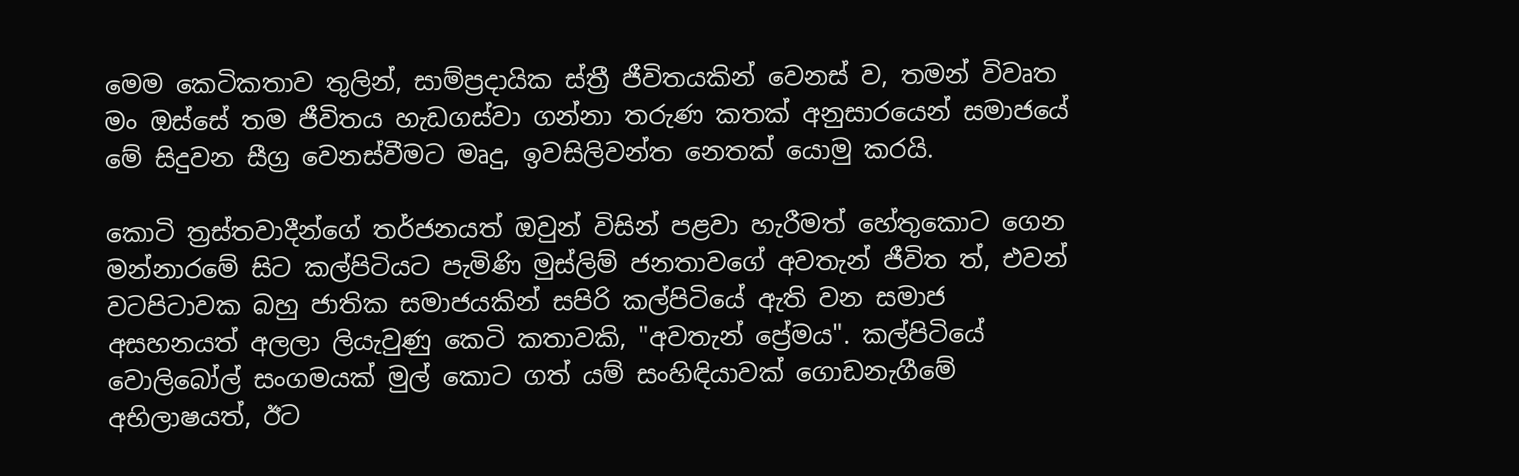මෙම කෙටිකතාව තුලින්, සාම්‍ප්‍රදායික ස්ත්‍රී ජීවිතයකින් වෙනස් ව, තමන් විවෘත මං ඔස්සේ තම ජීවිතය හැඩගස්වා ගන්නා තරුණ කතක් අනුසාරයෙන් සමාජයේ මේ සිදුවන සීග්‍ර වෙනස්වීමට මෘදු, ඉවසිලිවන්ත නෙතක් යොමු කරයි.

කොටි ත්‍රස්තවාදීන්ගේ තර්ජනයත් ඔවුන් විසින් පළවා හැරීමත් හේතුකොට ගෙන මන්නාරමේ සිට කල්පිටියට පැමිණි මුස්ලිම් ජනතාවගේ අවතැන් ජීවිත ත්, එවන් වටපිටාවක බහු ජාතික සමාජයකින් සපිරි කල්පිටියේ ඇති වන සමාජ අසහනයත් අලලා ලියැවුණු කෙටි කතාවකි, "අවතැන් ප්‍රේමය". කල්පිටියේ වොලිබෝල් සංගමයක් මුල් කොට ගත් යම් සංහිඳියාවක් ගොඩනැගීමේ අභිලාෂයත්, ඊට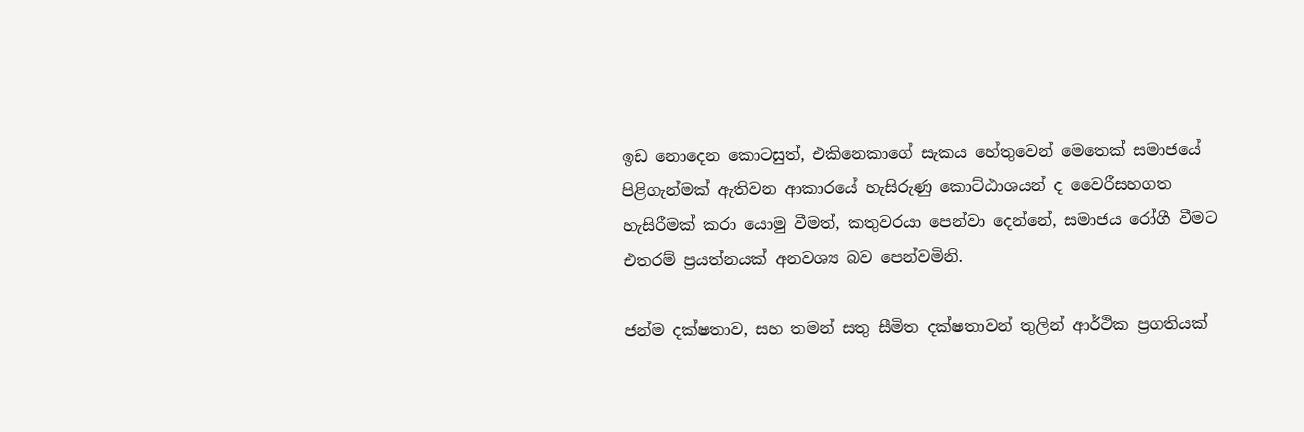ඉඩ නොදෙන කොටසුත්, එකිනෙකාගේ සැකය හේතුවෙන් මෙතෙක් සමාජයේ පිළිගැන්මක් ඇතිවන ආකාරයේ හැසිරුණු කොට්ඨාශයන් ද වෛරීසහගත හැසිරීමක් කරා යොමු වීමත්, කතුවරයා පෙන්වා දෙන්නේ, සමාජය රෝගී වීමට එතරම් ප්‍රයත්නයක් අනවශ්‍ය බව පෙන්වමිනි.

ජන්ම දක්ෂතාව, සහ තමන් සතු සීමිත දක්ෂතාවන් තුලින් ආර්ථික ප්‍රගතියක්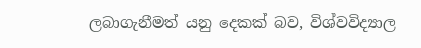ලබාගැනීමත් යනු දෙකක් බව, විශ්වවිද්‍යාල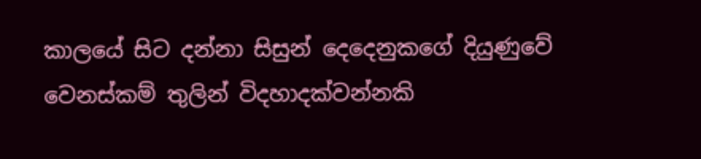කාලයේ සිට දන්නා සිසුන් දෙදෙනුකගේ දියුණුවේ වෙනස්කම් තුලින් විදහාදක්වන්නකි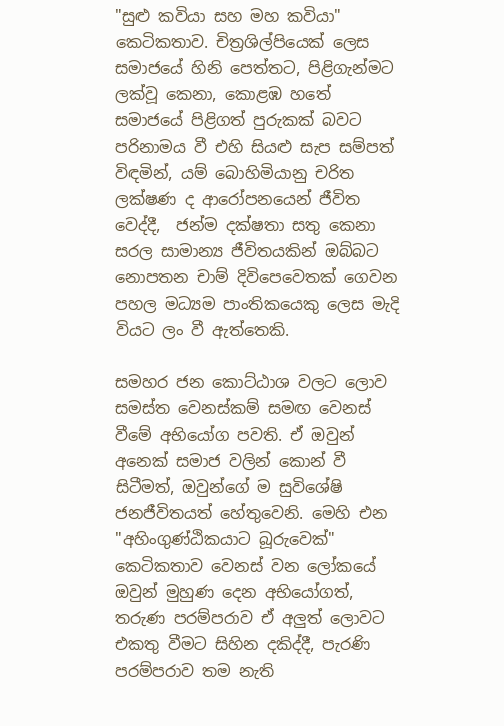"සුළු කවියා සහ මහ කවියා" කෙටිකතාව. චිත්‍රශිල්පියෙක් ලෙස සමාජයේ හිනි පෙත්තට, පිළිගැන්මට ලක්වූ කෙනා, කොළඹ හතේ සමාජයේ පිළිගත් පුරුකක් බවට පරිනාමය වී එහි සියළු සැප සම්පත් විඳමින්, යම් බොහිමියානු චරිත ලක්ෂණ ද ආරෝපනයෙන් ජීවිත වෙද්දී,  ජන්ම දක්ෂතා සතු කෙනා සරල සාමාන්‍ය ජීවිතයකින් ඔබ්බට නොපතන චාම් දිවිපෙවෙතක් ගෙවන පහල මධ්‍යම පාංතිකයෙකු ලෙස මැදි වියට ලං වී ඇත්තෙකි.

සමහර ජන කොට්ඨාශ වලට ලොව සමස්ත වෙනස්කම් සමඟ වෙනස් වීමේ අභියෝග පවති. ඒ ඔවුන් අනෙක් සමාජ වලින් කොන් වී සිටීමත්, ඔවුන්ගේ ම සුවිශේෂි ජනජීවිතයත් හේතුවෙනි. මෙහි එන "අහිංගුණ්ඨිකයාට බූරුවෙක්" කෙටිකතාව වෙනස් වන ලෝකයේ ඔවුන් මුහුණ දෙන අභියෝගත්, තරුණ පරම්පරාව ඒ අලුත් ලොවට එකතු වීමට සිහින දකිද්දී, පැරණි පරම්පරාව තම නැති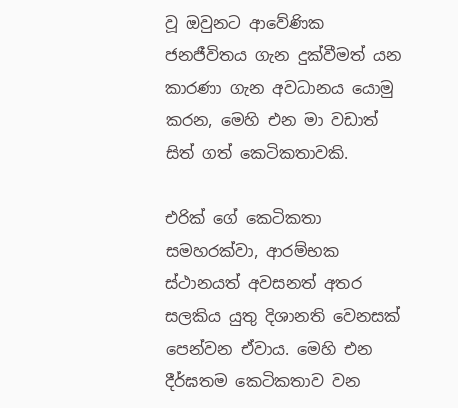වූ ඔවුනට ආවේණික ජනජීවිතය ගැන දුක්වීමත් යන කාරණා ගැන අවධානය යොමු කරන, මෙහි එන මා වඩාත් සිත් ගත් කෙටිකතාවකි.

එරික් ගේ කෙටිකතා සමහරක්වා, ආරම්භක ස්ථානයත් අවසනත් අතර සලකිය යුතු දිශානති වෙනසක් පෙන්වන ඒවාය. මෙහි එන දීර්ඝතම කෙටිකතාව වන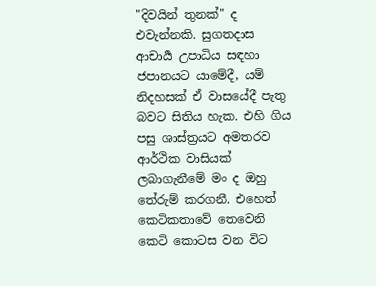"දිවයින් තුනක්" ද එවැන්නකි. සුගතදාස ආචාර්‍ය උපාධිය සඳහා ජපානයට යාමේදී, යම් නිදහසක් ඒ වාසයේදී පැතු බවට සිතිය හැක. එහි ගිය පසු ශාස්ත්‍රයට අමතරව ආර්ථික වාසියක් ලබාගැනීමේ මං ද ඔහු තේරුම් කරගනී. එහෙත් කෙටිකතාවේ තෙවෙනි කෙටි කොටස වන විට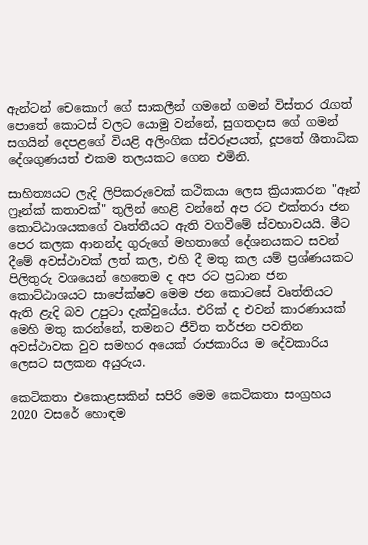ඇන්ටන් චෙකොෆ් ගේ සාකලීන් ගමනේ ගමන් විස්තර රැගත් පොතේ කොටස් වලට යොමු වන්නේ, සුගතදාස ගේ ගමන් සගයින් දෙපළගේ වියළි අලිංගික ස්වරූපයත්, දූපතේ ශීතාධික දේශගුණයත් එකම තලයකට ගෙන එමිනි.

සාහිත්‍යයට ලැදි ලිපිකරුවෙක් කථිකයා ලෙස ක්‍රියාකරන "ඈන් ෆ්‍රෑන්ක් කතාවක්" තුලින් හෙළි වන්නේ අප රට එක්තරා ජන කොට්ඨාශයකගේ වෘත්තීයට ඇති වගවීමේ ස්වභාවයයි. මීට පෙර කලක ආනන්ද ගුරුගේ මහතාගේ දේශනයකට සවන් දීමේ අවස්ථාවක් ලත් කල, එහි දී මතු කල යම් ප්‍රශ්ණයකට පිලිතුරු වශයෙන් හෙතෙම ද අප රට ප්‍රධාන ජන කොට්ඨාශයට සාපේක්ෂව මෙම ජන කොටසේ වෘත්තියට ඇති ළැදි බව උපුටා දැක්වුයේය. එරික් ද එවන් කාරණායක් මෙහි මතු කරන්නේ, තමනට ජීවිත තර්ජන පවතින අවස්ථාවක වුව සමහර අයෙක් රාජකාරිය ම දේවකාරිය ලෙසට සලකන අයුරුය.

කෙටිකතා එකොළසකින් සපිරි මෙම කෙටිකතා සංග්‍රහය 2020 වසරේ හොඳම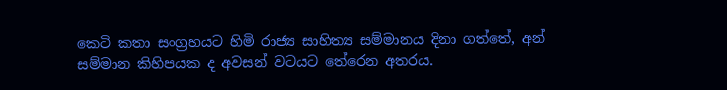කෙටි කතා සංග්‍රහයට හිමි රාජ්‍ය සාහිත්‍ය සම්මානය දිනා ගත්තේ, අන් සම්මාන කිහිපයක ද අවසන් වටයට තේරෙන අතරය.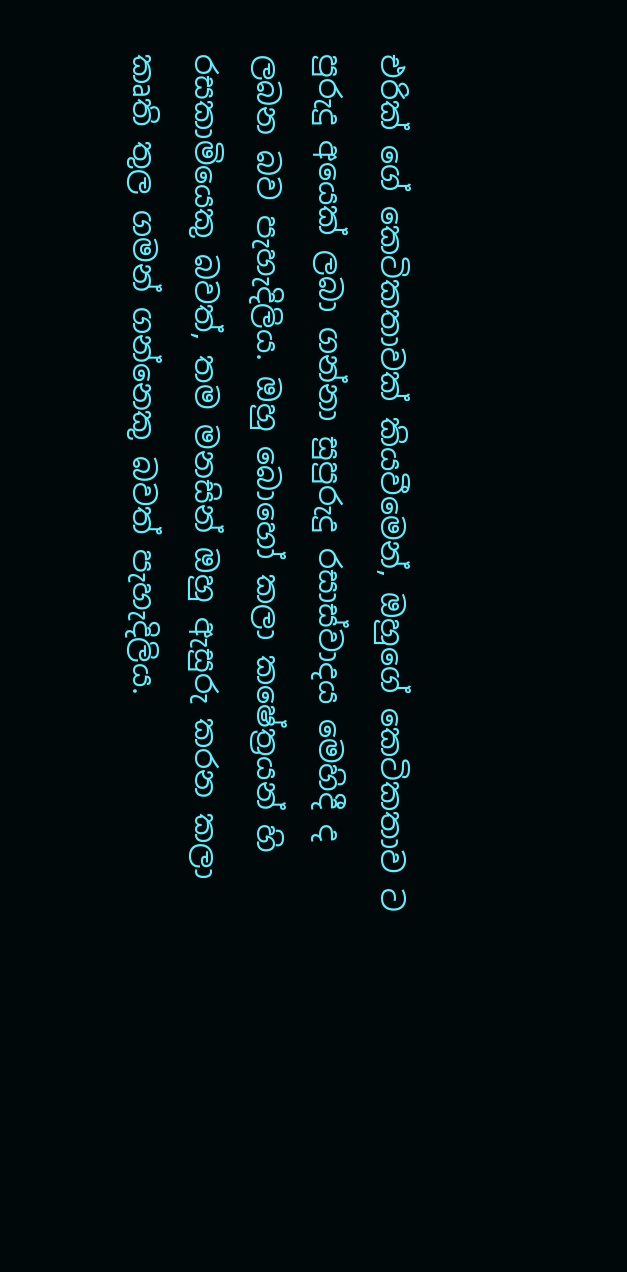එරික් ගේ කෙටිකතාවක් කියවීමෙන්, ඔහුගේ කෙටිකතාව ට පුරුදු අයෙක් ලබා ගන්නා සුපුරුදු රසාස්වාදය මෙහිදී ද ලබන බව පැහැදිලිය. ඔහු බොහෝ කලා කෂේත්‍රයන් හි රසකාමියෙකු බවත්, තම මනසින් ඔහු ඇසුරු කරන කලා කෘති තුල ගමන් ගන්නෙකු බවත් පැහැදිලිය.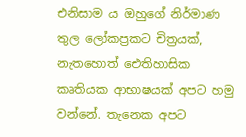එනිසාම ය ඔහුගේ නිර්මාණ තුල ලෝකප්‍රකට චිත්‍රයක්, නැතහොත් ඓතිහාසික කෘතියක ආභාෂයක් අපට හමු වන්නේ. තැනෙක අපට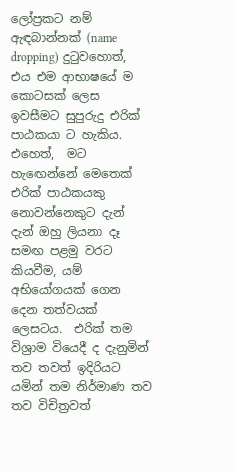ලෝප්‍රකට නම් ඇඳබාන්නක් (name dropping) දුටුවහොත්, එය එම ආභාෂයේ ම කොටසක් ලෙස ඉවසීමට සුපුරුදු එරික් පාඨකයා ට හැකිය. එහෙත්,  මට හැඟෙන්නේ මෙතෙක් එරික් පාඨකයකු නොවන්නෙකුට දැන් දැන් ඔහු ලියනා දෑ සමඟ පළමු වරට කියවීම, යම් අභියෝගයක් ගෙන දෙන තත්වයක් ලෙසටය.  එරික් තම විශ්‍රාම වියෙදී ද දැනුමින් තව තවත් ඉදිරියට යමින් තම නිර්මාණ තව තව විචිත්‍රවත්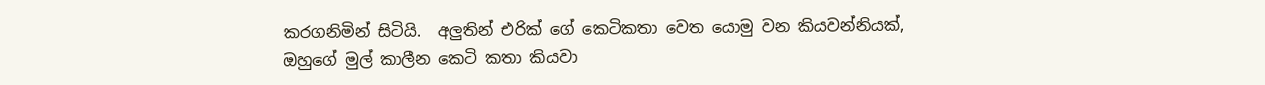කරගනිමින් සිටියි.  අලුතින් එරික් ගේ කෙටිකතා වෙත යොමු වන කියවන්නියක්, ඔහුගේ මුල් කාලීන කෙටි කතා කියවා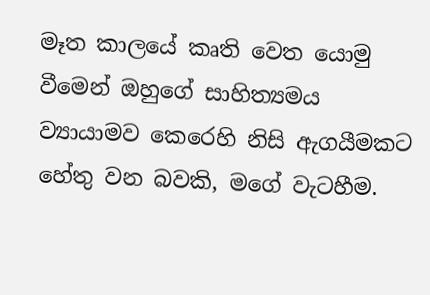මෑත කාලයේ කෘති වෙත යොමු වීමෙන් ඔහුගේ සාහිත්‍යමය ව්‍යායාමව කෙරෙහි නිසි ඇගයීමකට හේතු වන බවකි, මගේ වැටහීම.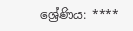ශ්‍රේණිය: ****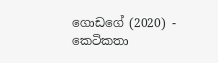ගොඩගේ (2020) - කෙටිකතා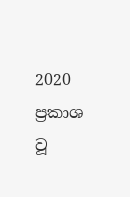2020 ප්‍රකාශ වූ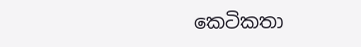කෙටිකතා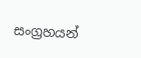සංග්‍රහයන්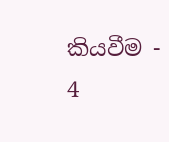කියවීම - 4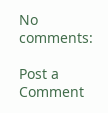No comments:

Post a Comment